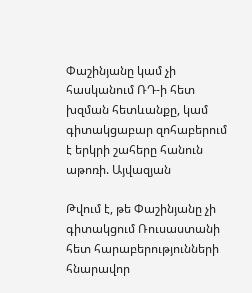Փաշինյանը կամ չի հասկանում ՌԴ-ի հետ խզման հետևանքը, կամ գիտակցաբար զոհաբերում է երկրի շահերը հանուն աթոռի. Այվազյան

Թվում է, թե Փաշինյանը չի գիտակցում Ռուսաստանի հետ հարաբերությունների հնարավոր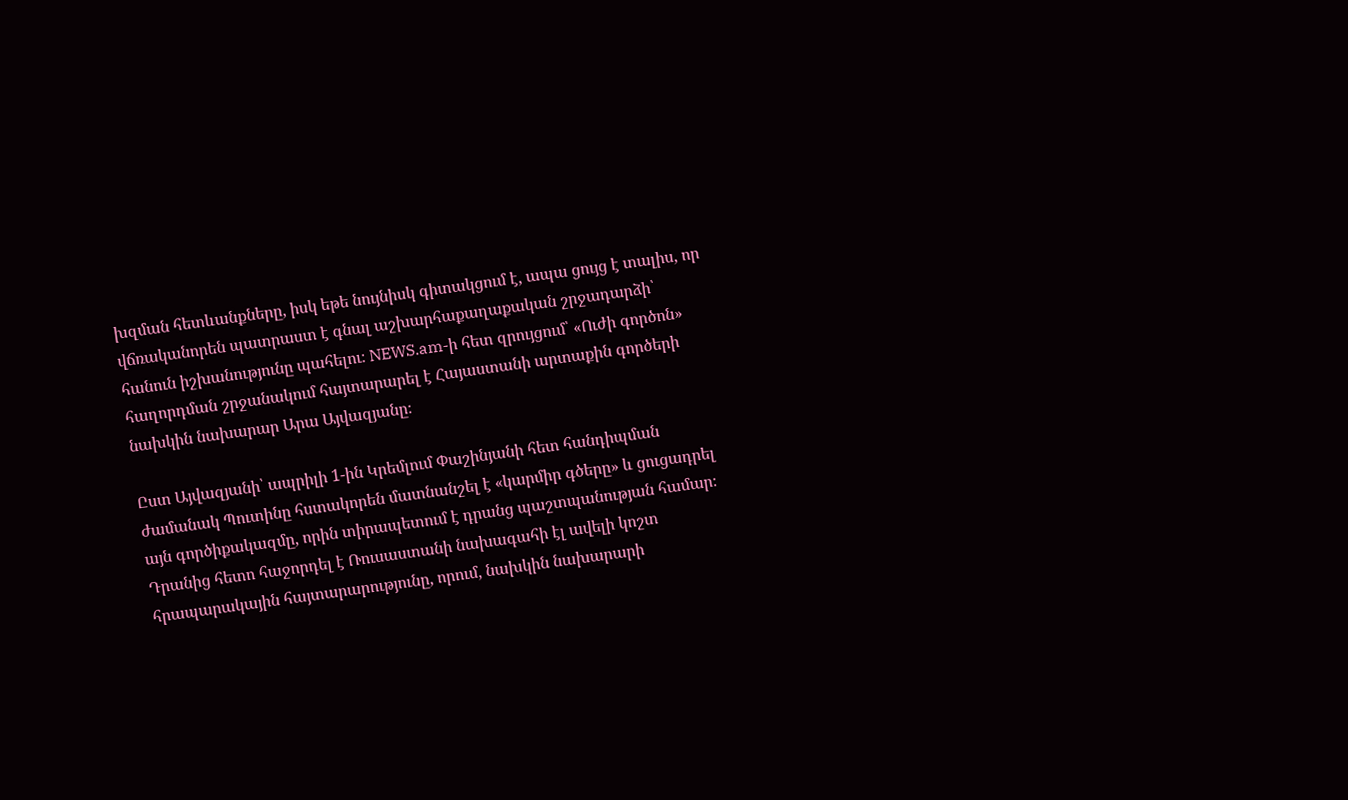խզման հետևանքները, իսկ եթե նույնիսկ գիտակցում է, ապա ցույց է տալիս, որ վճռականորեն պատրաստ է գնալ աշխարհաքաղաքական շրջադարձի՝ հանուն իշխանությունը պահելու։ NEWS.am-ի հետ զրույցում՝ «Ուժի գործոն» հաղորդման շրջանակում հայտարարել է Հայաստանի արտաքին գործերի նախկին նախարար Արա Այվազյանը։

Ըստ Այվազյանի՝ ապրիլի 1-ին Կրեմլում Փաշինյանի հետ հանդիպման ժամանակ Պուտինը հստակորեն մատնանշել է «կարմիր գծերը» և ցուցադրել այն գործիքակազմը, որին տիրապետում է դրանց պաշտպանության համար։ Դրանից հետո հաջորդել է Ռուսաստանի նախագահի էլ ավելի կոշտ հրապարակային հայտարարությունը, որում, նախկին նախարարի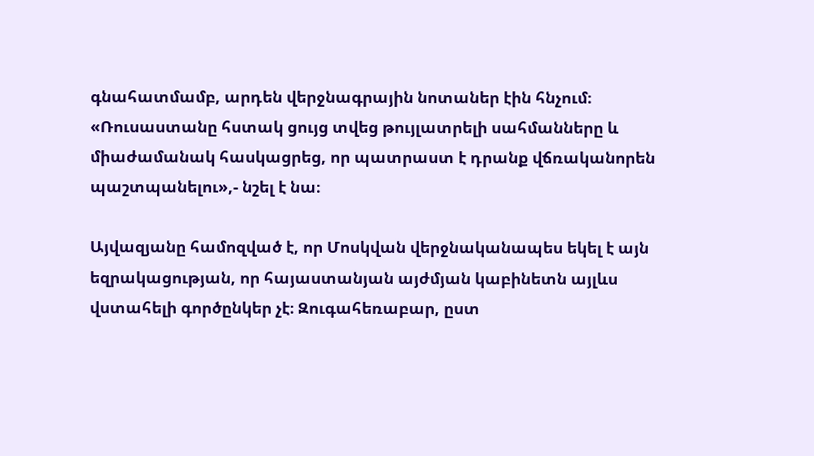գնահատմամբ, արդեն վերջնագրային նոտաներ էին հնչում։ «Ռուսաստանը հստակ ցույց տվեց թույլատրելի սահմանները և միաժամանակ հասկացրեց, որ պատրաստ է դրանք վճռականորեն պաշտպանելու»,- նշել է նա։

Այվազյանը համոզված է, որ Մոսկվան վերջնականապես եկել է այն եզրակացության, որ հայաստանյան այժմյան կաբինետն այլևս վստահելի գործընկեր չէ։ Զուգահեռաբար, ըստ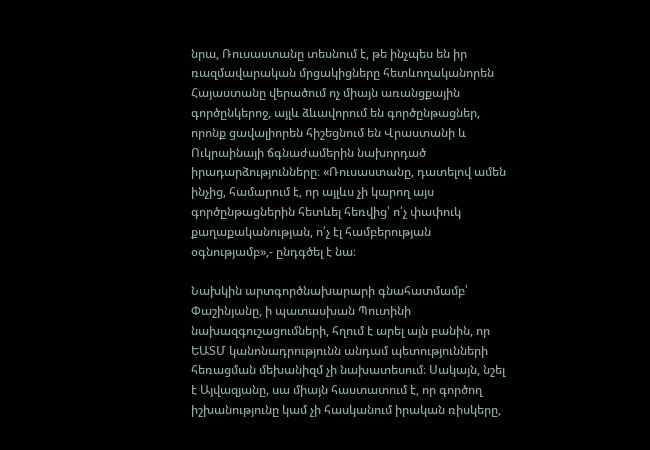նրա, Ռուսաստանը տեսնում է, թե ինչպես են իր ռազմավարական մրցակիցները հետևողականորեն Հայաստանը վերածում ոչ միայն առանցքային գործընկերոջ, այլև ձևավորում են գործընթացներ, որոնք ցավալիորեն հիշեցնում են Վրաստանի և Ուկրաինայի ճգնաժամերին նախորդած իրադարձությունները։ «Ռուսաստանը, դատելով ամեն ինչից, համարում է, որ այլևս չի կարող այս գործընթացներին հետևել հեռվից՝ ո՛չ փափուկ քաղաքականության, ո՛չ էլ համբերության օգնությամբ»,- ընդգծել է նա։

Նախկին արտգործնախարարի գնահատմամբ՝ Փաշինյանը, ի պատասխան Պուտինի նախազգուշացումների, հղում է արել այն բանին, որ ԵԱՏՄ կանոնադրությունն անդամ պետությունների հեռացման մեխանիզմ չի նախատեսում։ Սակայն, նշել է Այվազյանը, սա միայն հաստատում է, որ գործող իշխանությունը կամ չի հասկանում իրական ռիսկերը,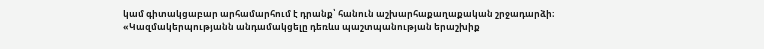կամ գիտակցաբար արհամարհում է դրանք՝ հանուն աշխարհաքաղաքական շրջադարձի։ «Կազմակերպությանն անդամակցելը դեռևս պաշտպանության երաշխիք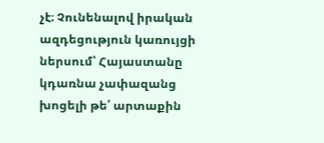չէ։ Չունենալով իրական ազդեցություն կառույցի ներսում՝ Հայաստանը կդառնա չափազանց խոցելի թե՛ արտաքին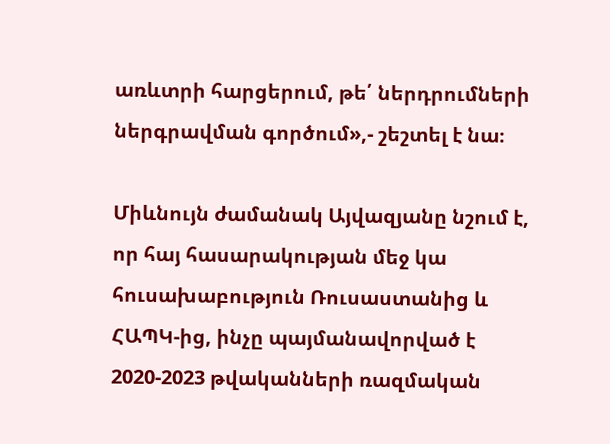առևտրի հարցերում, թե՛ ներդրումների ներգրավման գործում»,- շեշտել է նա։

Միևնույն ժամանակ Այվազյանը նշում է, որ հայ հասարակության մեջ կա հուսախաբություն Ռուսաստանից և ՀԱՊԿ-ից, ինչը պայմանավորված է 2020-2023 թվականների ռազմական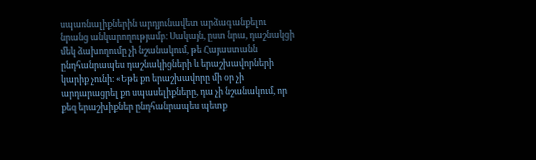սպառնալիքներին արդյունավետ արձագանքելու նրանց անկարողությամբ։ Սակայն, ըստ նրա, դաշնակցի մեկ ձախողումը չի նշանակում, թե Հայաստանն ընդհանրապես դաշնակիցների և երաշխավորների կարիք չունի։ «Եթե քո երաշխավորը մի օր չի արդարացրել քո սպասելիքները, դա չի նշանակում, որ քեզ երաշխիքներ ընդհանրապես պետք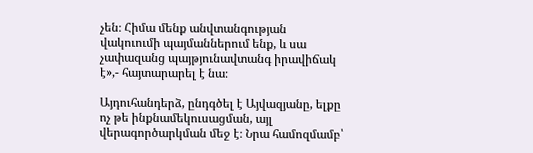չեն։ Հիմա մենք անվտանգության վակուումի պայմաններում ենք, և սա չափազանց պայթյունավտանգ իրավիճակ է»,- հայտարարել է նա։

Այդուհանդերձ, ընդգծել է Այվազյանը, ելքը ոչ թե ինքնամեկուսացման, այլ վերագործարկման մեջ է։ Նրա համոզմամբ՝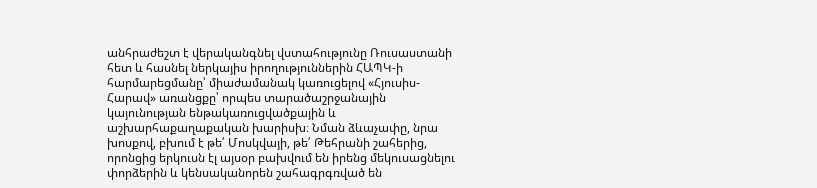անհրաժեշտ է վերականգնել վստահությունը Ռուսաստանի հետ և հասնել ներկայիս իրողություններին ՀԱՊԿ-ի հարմարեցմանը՝ միաժամանակ կառուցելով «Հյուսիս-Հարավ» առանցքը՝ որպես տարածաշրջանային կայունության ենթակառուցվածքային և աշխարհաքաղաքական խարիսխ։ Նման ձևաչափը, նրա խոսքով, բխում է թե՛ Մոսկվայի, թե՛ Թեհրանի շահերից, որոնցից երկուսն էլ այսօր բախվում են իրենց մեկուսացնելու փորձերին և կենսականորեն շահագրգռված են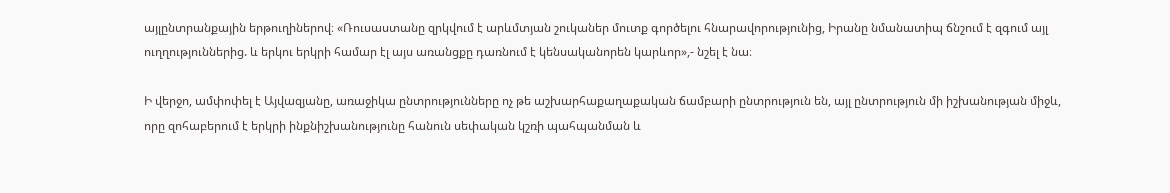այլընտրանքային երթուղիներով։ «Ռուսաստանը զրկվում է արևմտյան շուկաներ մուտք գործելու հնարավորությունից, Իրանը նմանատիպ ճնշում է զգում այլ ուղղություններից. և երկու երկրի համար էլ այս առանցքը դառնում է կենսականորեն կարևոր»,- նշել է նա։

Ի վերջո, ամփոփել է Այվազյանը, առաջիկա ընտրությունները ոչ թե աշխարհաքաղաքական ճամբարի ընտրություն են, այլ ընտրություն մի իշխանության միջև, որը զոհաբերում է երկրի ինքնիշխանությունը հանուն սեփական կշռի պահպանման և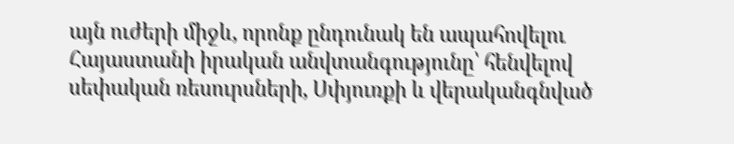այն ուժերի միջև, որոնք ընդունակ են ապահովելու Հայաստանի իրական անվտանգությունը՝ հենվելով սեփական ռեսուրսների, Սփյուռքի և վերականգնված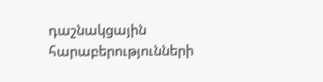դաշնակցային հարաբերությունների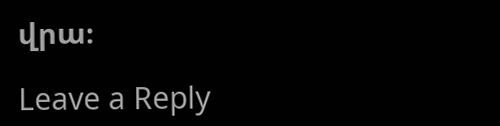վրա։

Leave a Reply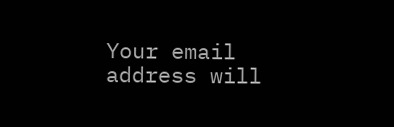Your email address will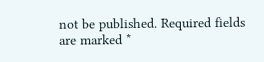not be published. Required fields are marked *